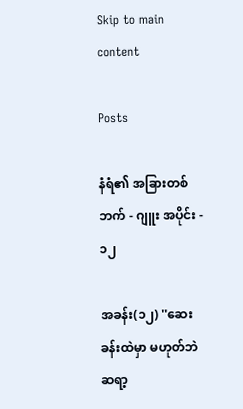Skip to main content

Posts

နံရံ၏ အခြားတစ်ဘက် - ဂျူး အပိုင်း - ၁၂

အခန်း(၁၂) ''ဆေးခန်းထဲမှာ မဟုတ်ဘဲ ဆရာ့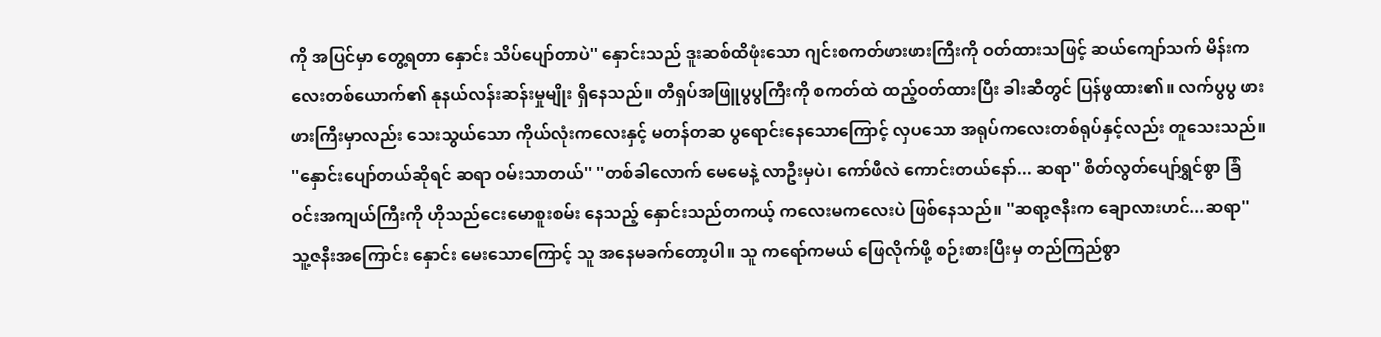ကို အပြင်မှာ တွေ့ရတာ နှောင်း သိပ်ပျော်တာပဲ'' နှောင်းသည် ဒူးဆစ်ထိဖုံးသော ဂျင်းစကတ်ဖားဖားကြီးကို ဝတ်ထားသဖြင့် ဆယ်ကျော်သက် မိန်းကလေးတစ်ယောက်၏ နုနယ်လန်းဆန်းမှုမျိုး ရှိနေသည်။ တီရှပ်အဖြူပွပွကြီးကို စကတ်ထဲ ထည့်ဝတ်ထားပြီး ခါးဆီတွင် ပြန်ဖွထား၏။ လက်ပွပွ ဖားဖားကြီးမှာလည်း သေးသွယ်သော ကိုယ်လုံးကလေးနှင့် မတန်တဆ ပွရောင်းနေသောကြောင့် လှပသော အရုပ်ကလေးတစ်ရုပ်နှင့်လည်း တူသေးသည်။ ''နှောင်းပျော်တယ်ဆိုရင် ဆရာ ဝမ်းသာတယ်'' ''တစ်ခါလောက် မေမေနဲ့ လာဦးမှပဲ၊ ကော်ဖီလဲ ကောင်းတယ်နော်... ဆရာ'' စိတ်လွတ်ပျော်ရွှင်စွာ ခြံဝင်းအကျယ်ကြီးကို ဟိုသည်ငေးမောစူးစမ်း နေသည့် နှောင်းသည်တကယ့် ကလေးမကလေးပဲ ဖြစ်နေသည်။ ''ဆရာ့ဇနီးက ချောလားဟင်...ဆရာ'' သူ့ဇနီးအကြောင်း နှောင်း မေးသောကြောင့် သူ အနေမခက်တော့ပါ။ သူ ကရော်ကမယ် ဖြေလိုက်ဖို့ စဉ်းစားပြီးမှ တည်ကြည်စွာ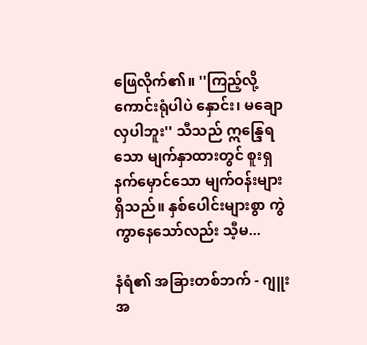ဖြေလိုက်၏။ ''ကြည့်လို့ကောင်းရုံပါပဲ နှောင်း၊ မချောလှပါဘူး'' သီသည် ဣန္ဒြေရသော မျက်နှာထားတွင် စူးရှနက်မှောင်သော မျက်ဝန်းများ ရှိသည်။ နှစ်ပေါင်းများစွာ ကွဲကွာနေသော်လည်း သီ့မ...

နံရံ၏ အခြားတစ်ဘက် - ဂျူး အ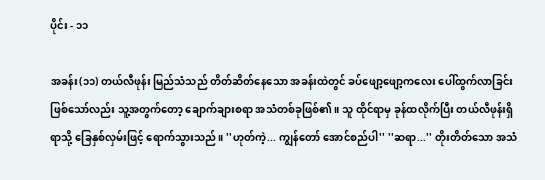ပိုင်း - ၁၁

အခန်း(၁၁) တယ်လီဖုန်း မြည်သံသည် တိတ်ဆိတ်နေသော အခန်းထဲတွင် ခပ်ဖျော့ဖျော့ကလေး ပေါ်ထွက်လာခြင်း ဖြစ်သော်လည်း သူ့အတွက်တော့ ချောက်ချားစရာ အသံတစ်ခုဖြစ်၏။ သူ ထိုင်ရာမှ ခုန်ထလိုက်ပြီး တယ်လီဖုန်းရှိရာသို့ ခြေနှစ်လှမ်းဖြင့် ရောက်သွားသည်။ ''ဟုတ်ကဲ့... ကျွန်တော် အောင်စည်ပါ'' ''ဆရာ...'' တိုးတိတ်သော အသံ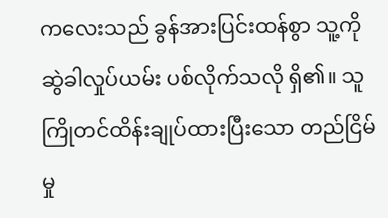ကလေးသည် ခွန်အားပြင်းထန်စွာ သူ့ကို ဆွဲခါလှုပ်ယမ်း ပစ်လိုက်သလို ရှိ၏။ သူ ကြိုတင်ထိန်းချုပ်ထားပြီးသော တည်ငြိမ်မှု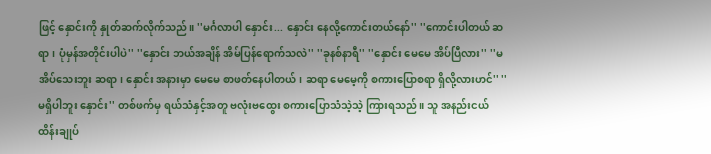ဖြင့် နှောင်းကို နှုတ်ဆက်လိုက်သည်။ ''မင်္ဂလာပါ နှောင်း... နှောင်း နေလို့ကောင်းတယ်နော်'' ''ကောင်းပါတယ် ဆရာ၊ ပုံမှန်အတိုင်းပါပဲ'' ''နှောင်း ဘယ်အချိန် အိမ်ပြန်ရောက်သလဲ'' ''ခုနစ်နာရီ'' ''နှောင်း မေမေ အိပ်ပြီလား'' ''မအိပ်သေးဘူး ဆရာ၊ နှောင်း အနားမှာ မေမေ စာဖတ်နေပါတယ်၊ ဆရာ မေမေ့ကို စကားပြောစရာ ရှိလို့လားဟင်'' ''မရှိပါဘူး နှောင်း'' တစ်ဖက်မှ ရယ်သံနှင့်အတူ ဗလုံးဗထွေး စကားပြောသံသဲ့သဲ့ ကြားရသည်။ သူ အနည်းငယ် ထိန်းချုပ်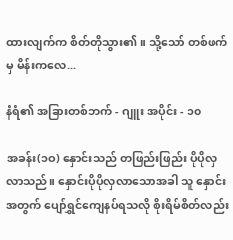ထားလျက်က စိတ်တိုသွား၏။ သို့သော် တစ်ဖက်မှ မိန်းကလေ...

နံရံ၏ အခြားတစ်ဘက် - ဂျူး အပိုင်း - ၁၀

အခန်း(၁ဝ) နှောင်းသည် တဖြည်းဖြည်း ပိုပိုလှလာသည်။ နှောင်းပိုပိုလှလာသောအခါ သူ နှောင်းအတွက် ပျော်ရွှင်ကျေနပ်ရသလို စိုးရိမ်စိတ်လည်း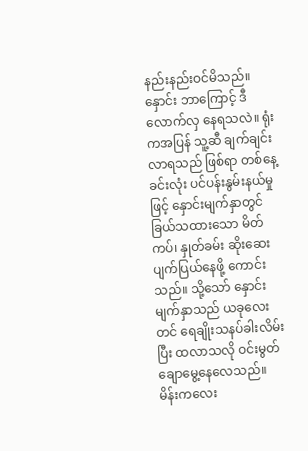နည်းနည်းဝင်မိသည်။ နှောင်း ဘာကြောင့် ဒီလောက်လှ နေရသလဲ။ ရုံးကအပြန် သူ့ဆီ ချက်ချင်းလာရသည် ဖြစ်ရာ တစ်နေ့ခင်းလုံး ပင်ပန်းနွမ်းနယ်မှုဖြင့် နှောင်းမျက်နှာတွင် ခြယ်သထားသော မိတ်ကပ်၊ နှုတ်ခမ်း ဆိုးဆေး ပျက်ပြယ်နေဖို့ ကောင်းသည်။ သို့သော် နှောင်း မျက်နှာသည် ယခုလေးတင် ရေချိုးသနပ်ခါးလိမ်းပြီး ထလာသလို ဝင်းမွတ်ချောမွေ့နေလေသည်။ မိန်းကလေး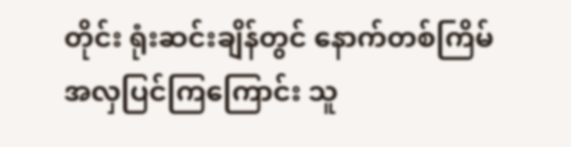တိုင်း ရုံးဆင်းချိန်တွင် နောက်တစ်ကြိမ် အလှပြင်ကြကြောင်း သူ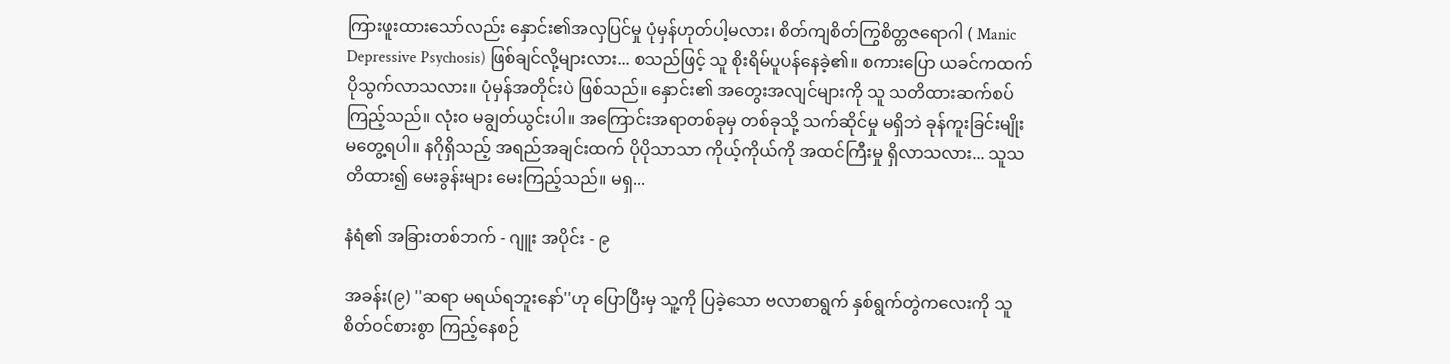ကြားဖူးထားသော်လည်း နှောင်း၏အလှပြင်မှု ပုံမှန်ဟုတ်ပါ့မလား၊ စိတ်ကျစိတ်ကြွစိတ္တဇရောဂါ ( Manic Depressive Psychosis) ဖြစ်ချင်လို့များလား... စသည်ဖြင့် သူ စိုးရိမ်ပူပန်နေခဲ့၏။ စကားပြော ယခင်ကထက် ပိုသွက်လာသလား။ ပုံမှန်အတိုင်းပဲ ဖြစ်သည်။ နှောင်း၏ အတွေးအလျင်များကို သူ သတိထားဆက်စပ်ကြည့်သည်။ လုံးဝ မချွတ်ယွင်းပါ။ အကြောင်းအရာတစ်ခုမှ တစ်ခုသို့ သက်ဆိုင်မှု မရှိဘဲ ခုန်ကူးခြင်းမျိုး မတွေ့ရပါ။ နဂိုရှိသည့် အရည်အချင်းထက် ပိုပိုသာသာ ကိုယ့်ကိုယ်ကို အထင်ကြီးမှု ရှိလာသလား... သူသတိထား၍ မေးခွန်းများ မေးကြည့်သည်။ မရှ...

နံရံ၏ အခြားတစ်ဘက် - ဂျူး အပိုင်း - ၉

အခန်း(၉) ''ဆရာ မရယ်ရဘူးနော်''ဟု ပြောပြီးမှ သူ့ကို ပြခဲ့သော ဗလာစာရွက် နှစ်ရွက်တွဲကလေးကို သူ စိတ်ဝင်စားစွာ ကြည့်နေစဉ်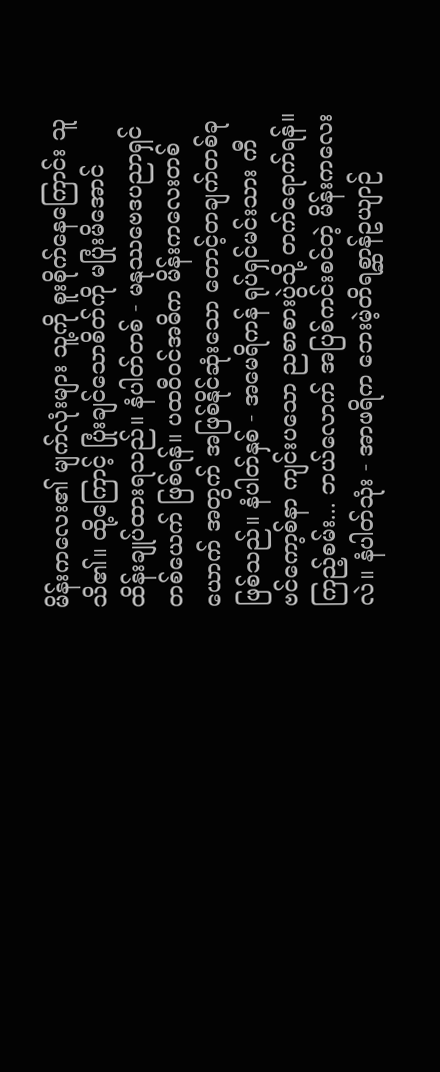မိန်းကလေး၏ မျက်လုံးများ သူ့ကို စူးစိုက်နေကြောင်း သူသိ၏။ ထို့ကြောင့် ပြုံးချင်သောစိတ်ကို မပြုံးမိအောင် ထိန်းချုပ်ထားရသည်။ နံပါတ်တစ် - မနုဿဗေဒပညာရှင်တစ်ယေက် ဖြစ်ရန်။ ပထဝီဝင်အဓိက မိန်းကလေးတစ်ယောက် အတွက် အဖြစ်နိုင်ဆုံးသော တောင့်တချက်တစ်ခု ဖြစ်သည်။ နံပါတ်နှစ် - အမေရိကန် ရုပ်ရှင်မင်းသား ကီဗင်ကော့စ်နာ ကျင်းပသော ညစာစားပွဲသို့ တက်ရောက်ရန်။ ကြည့်စမ်း... ဘယ်လောက် အပြစ်ကင်းစင်တဲ့ မိန်းကလေးလဲ။ နံပါတ်သုံး - အာဖရိက ဘေးမဲ့တိရစ္ဆာန်ဥယျာဉ်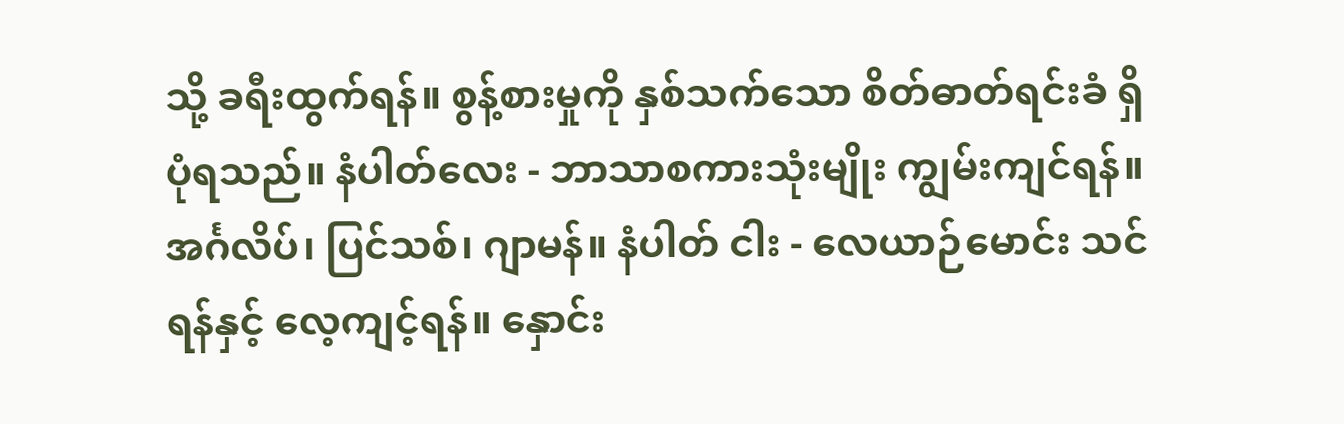သို့ ခရီးထွက်ရန်။ စွန့်စားမှုကို နှစ်သက်သော စိတ်ဓာတ်ရင်းခံ ရှိပုံရသည်။ နံပါတ်လေး - ဘာသာစကားသုံးမျိုး ကျွမ်းကျင်ရန်။ အင်္ဂလိပ်၊ ပြင်သစ်၊ ဂျာမန်။ နံပါတ် ငါး - လေယာဉ်မောင်း သင်ရန်နှင့် လေ့ကျင့်ရန်။ နှောင်း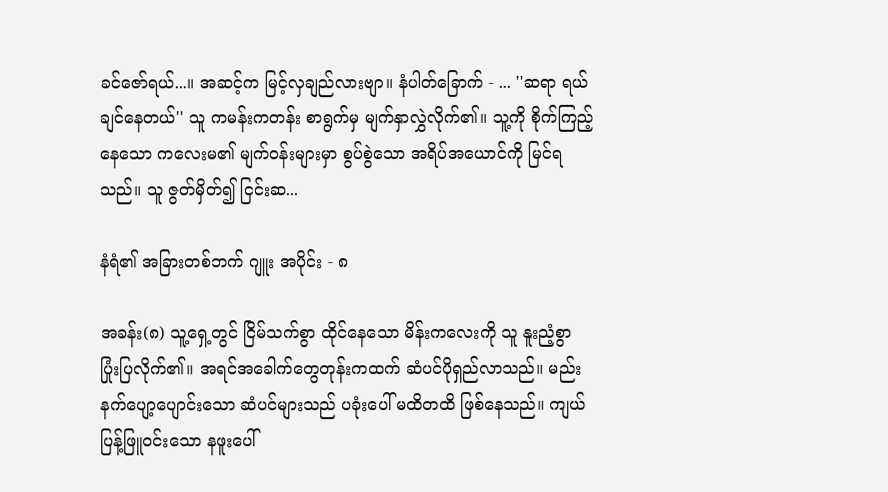ခင်ဇော်ရယ်...။ အဆင့်က မြင့်လှချည်လားဗျာ။ နံပါတ်ခြောက် - ... ''ဆရာ ရယ်ချင်နေတယ်'' သူ ကမန်းကတန်း စာရွက်မှ မျက်နှာလွှဲလိုက်၏။ သူ့ကို စိုက်ကြည့်နေသော ကလေးမ၏ မျက်ဝန်းများမှာ စွပ်စွဲသော အရိပ်အယောင်ကို မြင်ရသည်။ သူ ဇွတ်မှိတ်၍ ငြင်းဆ...

နံရံ၏ အခြားတစ်ဘက် ဂျူး အပိုင်း - ၈

အခန်း(၈) သူ့ရှေ့တွင် ငြိမ်သက်စွာ ထိုင်နေသော မိန်းကလေးကို သူ နူးညံ့စွာ ပြုံးပြလိုက်၏။ အရင်အခေါက်တွေတုန်းကထက် ဆံပင်ပိုရှည်လာသည်။ မည်းနက်ပျော့ပျောင်းသော ဆံပင်များသည် ပခုံးပေါ် မထိတထိ ဖြစ်နေသည်။ ကျယ်ပြန့်ဖြူဝင်းသော နဖူးပေါ်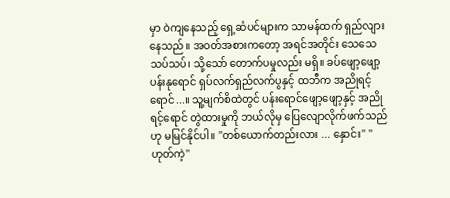မှာ ဝဲကျနေသည့် ရှေ့ဆံပင်များက သာမန်ထက် ရှည်လျားနေသည်။ အဝတ်အစားကတော့ အရင်အတိုင်း သေသေသပ်သပ်၊ သို့သော် တောက်ပမှုလည်း မရှိ။ ခပ်ဖျော့ဖျော့ ပန်းနုရောင် ရှပ်လက်ရှည်လက်ပွနှင့် ထဘီက အညိုရင့်ရောင်...။ သူ့မျက်စိထဲတွင် ပန်းရောင်ဖျော့ဖျော့နှင့် အညိုရင့်ရောင် တွဲထားမှုကို ဘယ်လိုမှ ပြေလျောလိုက်ဖက်သည်ဟု မမြင်နိုင်ပါ။ ''တစ်ယောက်တည်းလား ... နှောင်း'' ''ဟုတ်ကဲ့''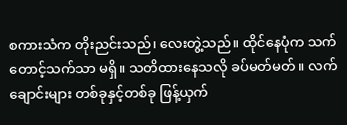စကားသံက တိုးညင်းသည်၊ လေးတွဲ့သည်။ ထိုင်နေပုံက သက်တောင့်သက်သာ မရှိ။ သတိထားနေသလို ခပ်မတ်မတ်။ လက်ချောင်းများ တစ်ခုနှင့်တစ်ခု ဖြန့်ယှက်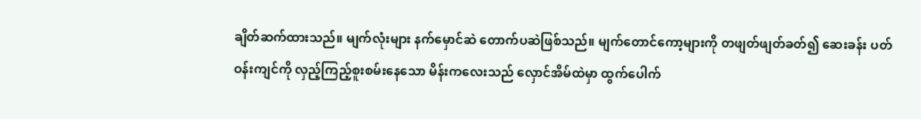ချိတ်ဆက်ထားသည်။ မျက်လုံးများ နက်မှောင်ဆဲ တောက်ပဆဲဖြစ်သည်။ မျက်တောင်ကော့များကို တဖျတ်ဖျတ်ခတ်၍ ဆေးခန်း ပတ်ဝန်းကျင်ကို လှည့်ကြည့်စူးစမ်းနေသော မိန်းကလေးသည် လှောင်အိမ်ထဲမှာ ထွက်ပေါက်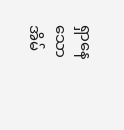ရှာနေသော အိမ်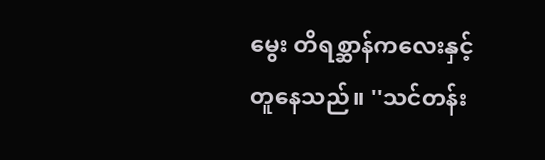မွေး တိရစ္ဆာန်ကလေးနှင့် တူနေသည်။ ''သင်တန်း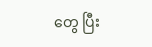တွေ ပြီး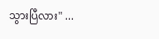သွားပြီလား'' ...